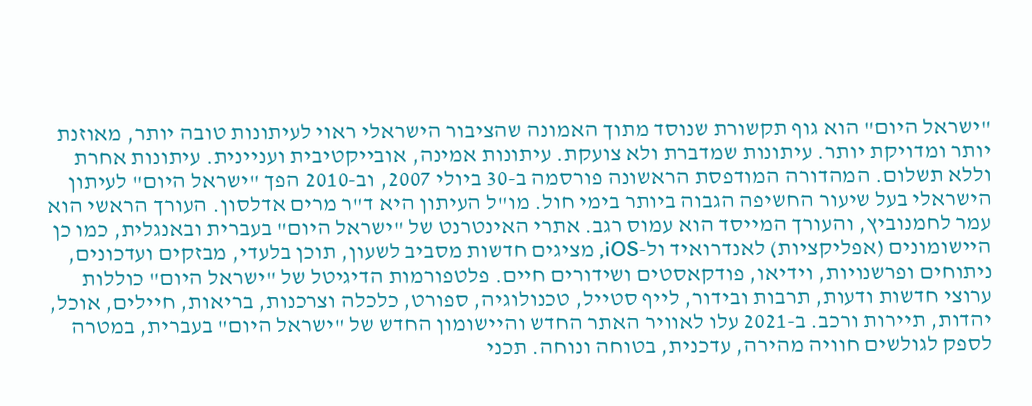"ישראל היום" הוא גוף תקשורת שנוסד מתוך האמונה שהציבור הישראלי ראוי לעיתונות טובה יותר, מאוזנת יותר ומדויקת יותר. עיתונות שמדברת ולא צועקת. עיתונות אמינה, אובייקטיבית ועניינית. עיתונות אחרת וללא תשלום. המהדורה המודפסת הראשונה פורסמה ב-30 ביולי 2007, וב-2010 הפך "ישראל היום" לעיתון הישראלי בעל שיעור החשיפה הגבוה ביותר בימי חול. מו"ל העיתון היא ד"ר מרים אדלסון. העורך הראשי הוא עמר לחמנוביץ, והעורך המייסד הוא עמוס רגב. אתרי האינטרנט של "ישראל היום" בעברית ובאנגלית, כמו כן היישומונים (אפליקציות) לאנדרואיד ול-iOS, מציגים חדשות מסביב לשעון, תוכן בלעדי, מבזקים ועדכונים, ניתוחים ופרשנויות, וידיאו, פודקאסטים ושידורים חיים. פלטפורמות הדיגיטל של "ישראל היום" כוללות ערוצי חדשות ודעות, תרבות ובידור, לייף סטייל, טכנולוגיה, ספורט, כלכלה וצרכנות, בריאות, חיילים, אוכל, יהדות, תיירות ורכב. ב-2021 עלו לאוויר האתר החדש והיישומון החדש של "ישראל היום" בעברית, במטרה לספק לגולשים חוויה מהירה, עדכנית, בטוחה ונוחה. תכני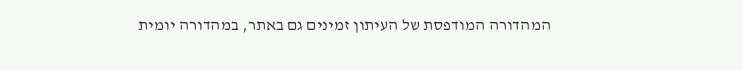המהדורה המודפסת של העיתון זמינים גם באתר, במהדורה יומית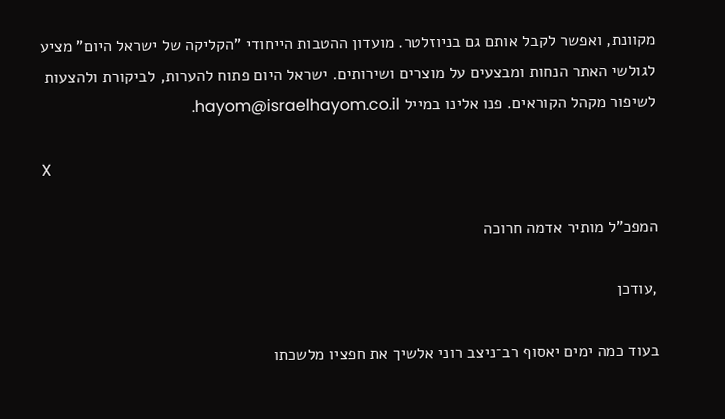מקוונת, ואפשר לקבל אותם גם בניוזלטר. מועדון ההטבות הייחודי "הקליקה של ישראל היום" מציע לגולשי האתר הנחות ומבצעים על מוצרים ושירותים. ישראל היום פתוח להערות, לביקורת ולהצעות לשיפור מקהל הקוראים. פנו אלינו במייל hayom@israelhayom.co.il.

X

המפכ"ל מותיר אדמה חרוכה

,עודכן

בעוד כמה ימים יאסוף רב־ניצב רוני אלשיך את חפציו מלשכתו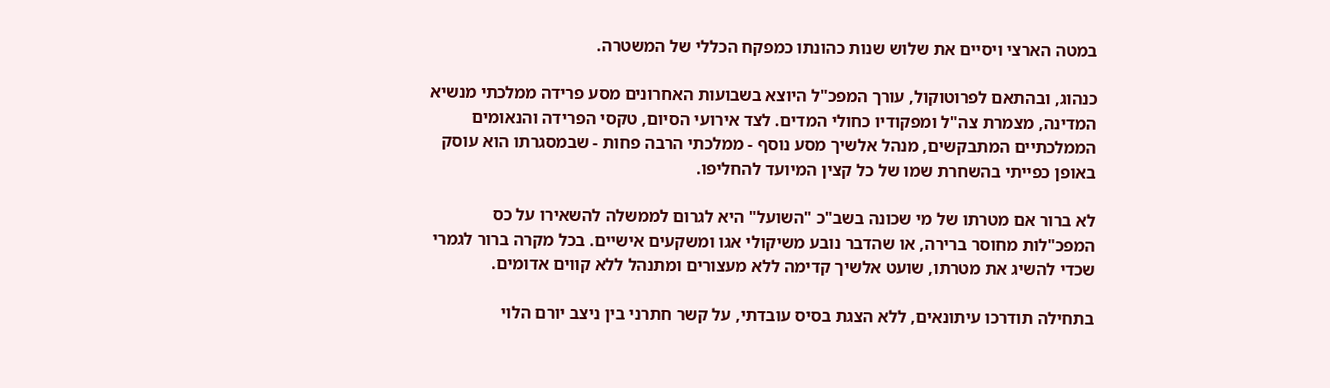במטה הארצי ויסיים את שלוש שנות כהונתו כמפקח הכללי של המשטרה.

כנהוג, ובהתאם לפרוטוקול, עורך המפכ"ל היוצא בשבועות האחרונים מסע פרידה ממלכתי מנשיא המדינה, מצמרת צה"ל ומפקודיו כחולי המדים. לצד אירועי הסיום, טקסי הפרידה והנאומים הממלכתיים המתבקשים, מנהל אלשיך מסע נוסף - ממלכתי הרבה פחות - שבמסגרתו הוא עוסק באופן כפייתי בהשחרת שמו של כל קצין המיועד להחליפו.

לא ברור אם מטרתו של מי שכונה בשב"כ "השועל" היא לגרום לממשלה להשאירו על כס המפכ"לות מחוסר ברירה, או שהדבר נובע משיקולי אגו ומשקעים אישיים. בכל מקרה ברור לגמרי שכדי להשיג את מטרתו, שועט אלשיך קדימה ללא מעצורים ומתנהל ללא קווים אדומים.

בתחילה תודרכו עיתונאים, ללא הצגת בסיס עובדתי, על קשר חתרני בין ניצב יורם הלוי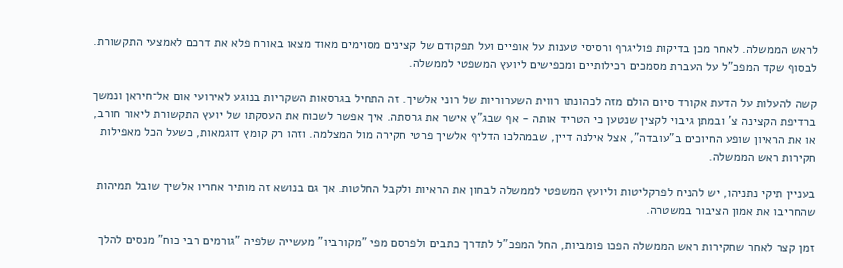לראש הממשלה. לאחר מכן בדיקות פוליגרף ורסיסי טענות על אופיים ועל תפקודם של קצינים מסוימים מאוד מצאו באורח פלא את דרכם לאמצעי התקשורת. לבסוף שקד המפכ"ל על העברת מסמכים רכילותיים ומכפישים ליועץ המשפטי לממשלה.

קשה להעלות על הדעת אקורד סיום הולם מזה לכהונתו רווית השערוריות של רוני אלשיך. זה התחיל בגרסאות השקריות בנוגע לאירועי אום אל־חיראן ונמשך ברדיפת הקצינה צ' ובמתן גיבוי לקצין שנטען כי הטריד אותה - אף שבג"ץ אישר את גרסתה. איך אפשר לשכוח את העסקתו של יועץ התקשורת ליאור חורב, או את הראיון שופע החיוכים ב"עובדה", אצל אילנה דיין, שבמהלכו הדליף אלשיך פרטי חקירה מול המצלמה. וזהו רק קומץ דוגמאות, כשעל הכל מאפילות חקירות ראש הממשלה.

בעניין תיקי נתניהו, יש להניח לפרקליטות וליועץ המשפטי לממשלה לבחון את הראיות ולקבל החלטות. אך גם בנושא זה מותיר אחריו אלשיך שובל תמיהות שהחריבו את אמון הציבור במשטרה.

זמן קצר לאחר שחקירות ראש הממשלה הפכו פומביות, החל המפכ"ל לתדרך כתבים ולפרסם מפי "מקורביו" מעשייה שלפיה "גורמים רבי כוח" מנסים להלך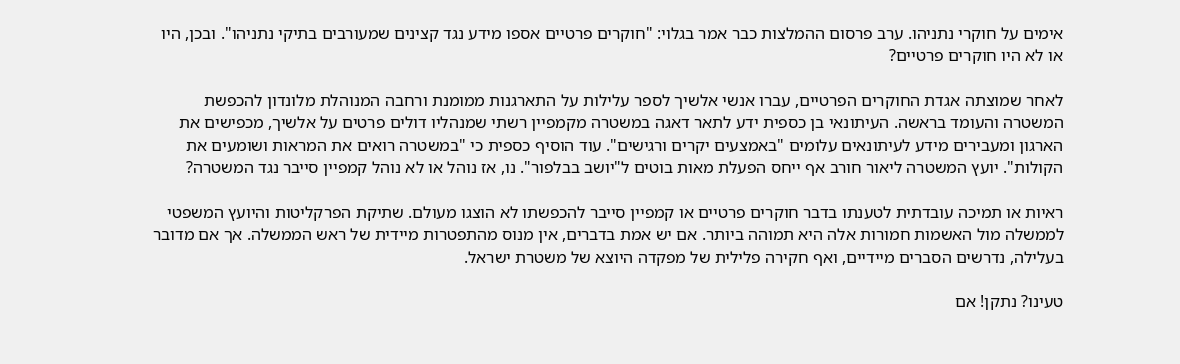אימים על חוקרי נתניהו. ערב פרסום ההמלצות כבר אמר בגלוי: "חוקרים פרטיים אספו מידע נגד קצינים שמעורבים בתיקי נתניהו". ובכן, היו או לא היו חוקרים פרטיים?

לאחר שמוצתה אגדת החוקרים הפרטיים, עברו אנשי אלשיך לספר עלילות על התארגנות ממומנת ורחבה המנוהלת מלונדון להכפשת המשטרה והעומד בראשה. העיתונאי בן כספית ידע לתאר דאגה במשטרה מקמפיין רשתי שמנהליו דולים פרטים על אלשיך, מכפישים את הארגון ומעבירים מידע לעיתונאים עלומים "באמצעים יקרים ורגישים". עוד הוסיף כספית כי "במשטרה רואים את המראות ושומעים את הקולות". יועץ המשטרה ליאור חורב אף ייחס הפעלת מאות בוטים ל"יושב בבלפור". נו, אז נוהל או לא נוהל קמפיין סייבר נגד המשטרה?

ראיות או תמיכה עובדתית לטענתו בדבר חוקרים פרטיים או קמפיין סייבר להכפשתו לא הוצגו מעולם. שתיקת הפרקליטות והיועץ המשפטי לממשלה מול האשמות חמורות אלה היא תמוהה ביותר. אם יש אמת בדברים, אין מנוס מהתפטרות מיידית של ראש הממשלה. אך אם מדובר בעלילה, נדרשים הסברים מיידיים, ואף חקירה פלילית של מפקדה היוצא של משטרת ישראל.

טעינו? נתקן! אם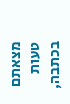מצאתם טעות בכתבה,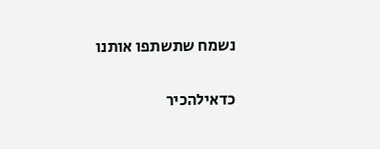נשמח שתשתפו אותנו

כדאילהכיר